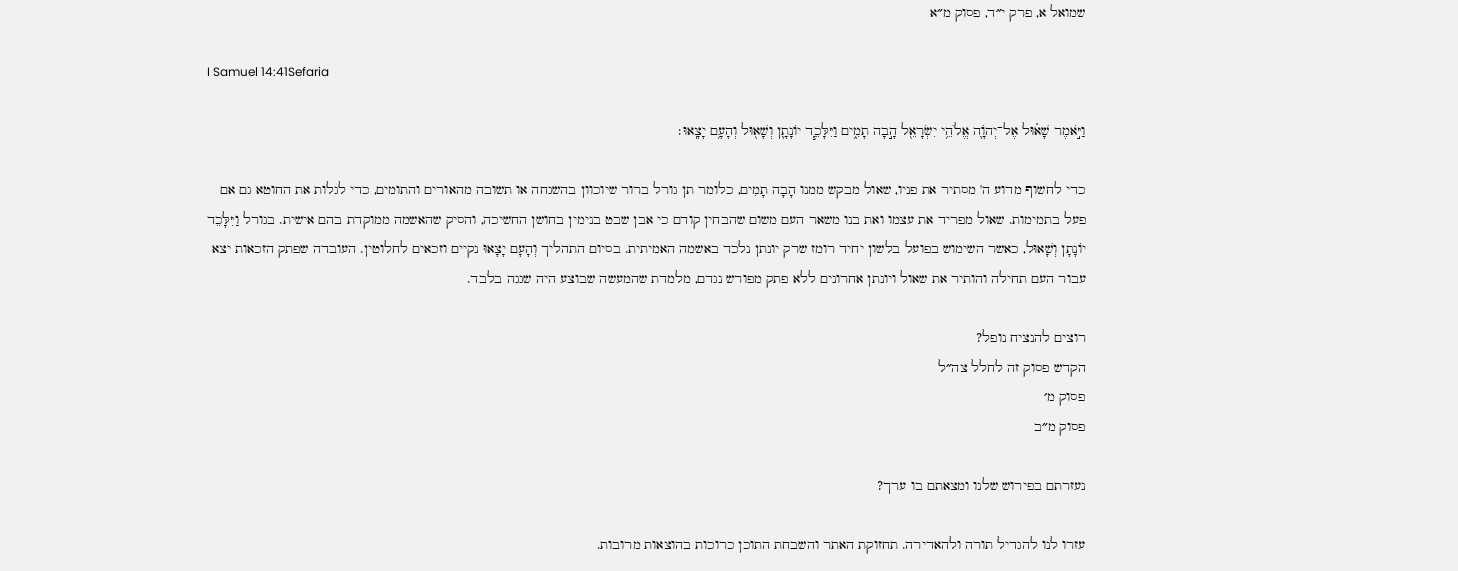שמואל א, פרק י״ד, פסוק מ״א

I Samuel 14:41Sefaria

וַיֹּ֣אמֶר שָׁא֗וּל אֶל־יְהֹוָ֛ה אֱלֹהֵ֥י יִשְׂרָאֵ֖ל הָ֣בָה תָמִ֑ים וַיִּלָּכֵ֧ד יוֹנָתָ֛ן וְשָׁא֖וּל וְהָעָ֥ם יָצָֽאוּ׃

כדי לחשוף מדוע ה' מסתיר את פניו, שאול מבקש ממנו הָבָה תָמִים, כלומר תן גורל ברור שיוכוון בהשגחה או תשובה מהאורים והתומים, כדי לגלות את החוטא גם אם פעל בתמימות. שאול מפריד את עצמו ואת בנו משאר העם משום שהבחין קודם כי אבן שבט בנימין בחושן החשיכה, והסיק שהאשמה ממוקדת בהם אישית. בגורל וַיִּלָּכֵד יוֹנָתָן וְשָׁאוּל, כאשר השימוש בפועל בלשון יחיד רומז שרק יונתן נלכד באשמה האמיתית. בסיום התהליך וְהָעָם יָצָאוּ נקיים וזכאים לחלוטין. העובדה שפתק הזכאות יצא עבור העם תחילה והותיר את שאול ויונתן אחרונים ללא פתק מפורש נגדם, מלמדת שהמעשה שבוצע היה שגגה בלבד.

רוצים להנציח נופל?
הקדש פסוק זה לחלל צה״ל
פסוק מ׳
פסוק מ״ב

נעזרתם בפירוש שלנו ומצאתם בו ערך?

עזרו לנו להגדיל תורה ולהאדירה. תחזוקת האתר והשבחת התוכן כרוכות בהוצאות מרובות.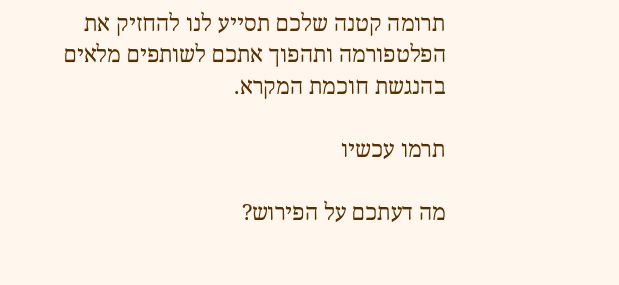תרומה קטנה שלכם תסייע לנו להחזיק את הפלטפורמה ותהפוך אתכם לשותפים מלאים בהנגשת חוכמת המקרא.

תרמו עכשיו

מה דעתכם על הפירוש?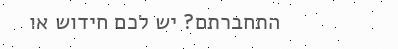התחברתם? יש לכם חידוש או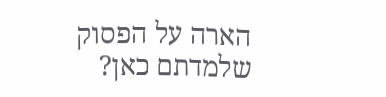הארה על הפסוק שלמדתם כאן?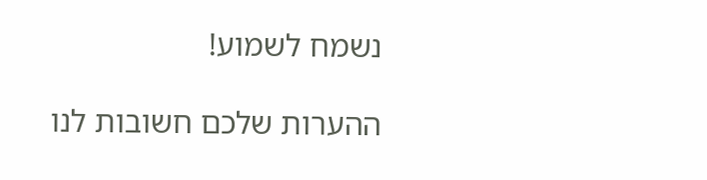נשמח לשמוע!

ההערות שלכם חשובות לנו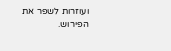ועוזרות לשפר את הפירוש.